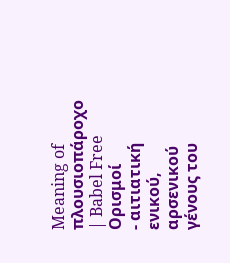Meaning of πλουσιοπάροχο | Babel Free
Ορισμοί
- αιτιατική ενικού, αρσενικού γένους του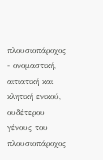πλουσιοπάροχος
- ονομαστική, αιτιατική και κλητική ενικού, ουδέτερου γένους του πλουσιοπάροχος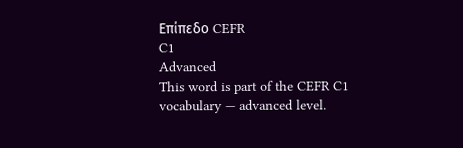Επίπεδο CEFR
C1
Advanced
This word is part of the CEFR C1 vocabulary — advanced level.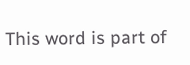This word is part of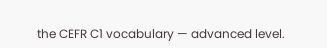the CEFR C1 vocabulary — advanced level.